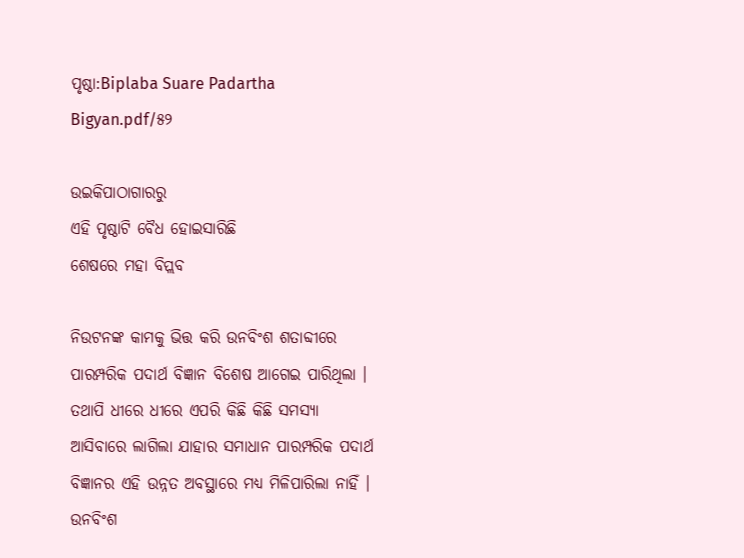ପୃଷ୍ଠା:Biplaba Suare Padartha Bigyan.pdf/୫୨

ଉଇକିପାଠାଗାର‌ରୁ
ଏହି ପୃଷ୍ଠାଟି ବୈଧ ହୋଇସାରିଛି
ଶେଷରେ ମହା ବିପ୍ଲବ

ନିଉଟନଙ୍କ କାମକୁ ଭିତ୍ତ କରି ଉନବିଂଶ ଶତାବ୍ଦୀରେ ପାରମ୍ପରିକ ପଦାର୍ଥ ବିଜ୍ଞାନ ବିଶେଷ ଆଗେଇ ପାରିଥିଲା । ତଥାପି ଧୀରେ ଧୀରେ ଏପରି କିଛି କିଛି ସମସ୍ୟା ଆସିବାରେ ଲାଗିଲା ଯାହାର ସମାଧାନ ପାରମ୍ପରିକ ପଦାର୍ଥ ବିଜ୍ଞାନର ଏହି ଉନ୍ନତ ଅବସ୍ଥାରେ ମଧ୍ୟ ମିଳିପାରିଲା ନାହିଁ । ଉନବିଂଶ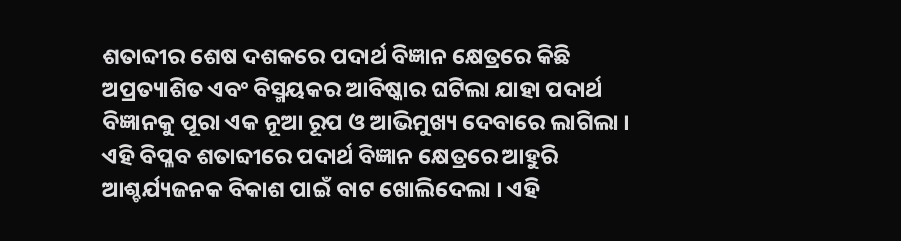ଶତାବ୍ଦୀର ଶେଷ ଦଶକରେ ପଦାର୍ଥ ବିଜ୍ଞାନ କ୍ଷେତ୍ରରେ କିଛି ଅପ୍ରତ୍ୟାଶିତ ଏବଂ ବିସ୍ମୟକର ଆବିଷ୍କାର ଘଟିଲା ଯାହା ପଦାର୍ଥ ବିଜ୍ଞାନକୁ ପୂରା ଏକ ନୂଆ ରୂପ ଓ ଆଭିମୁଖ୍ୟ ଦେବାରେ ଲାଗିଲା । ଏହି ବିପ୍ଳବ ଶତାବ୍ଦୀରେ ପଦାର୍ଥ ବିଜ୍ଞାନ କ୍ଷେତ୍ରରେ ଆହୁରି ଆଶ୍ଚର୍ଯ୍ୟଜନକ ବିକାଶ ପାଇଁ ବାଟ ଖୋଲିଦେଲା । ଏହି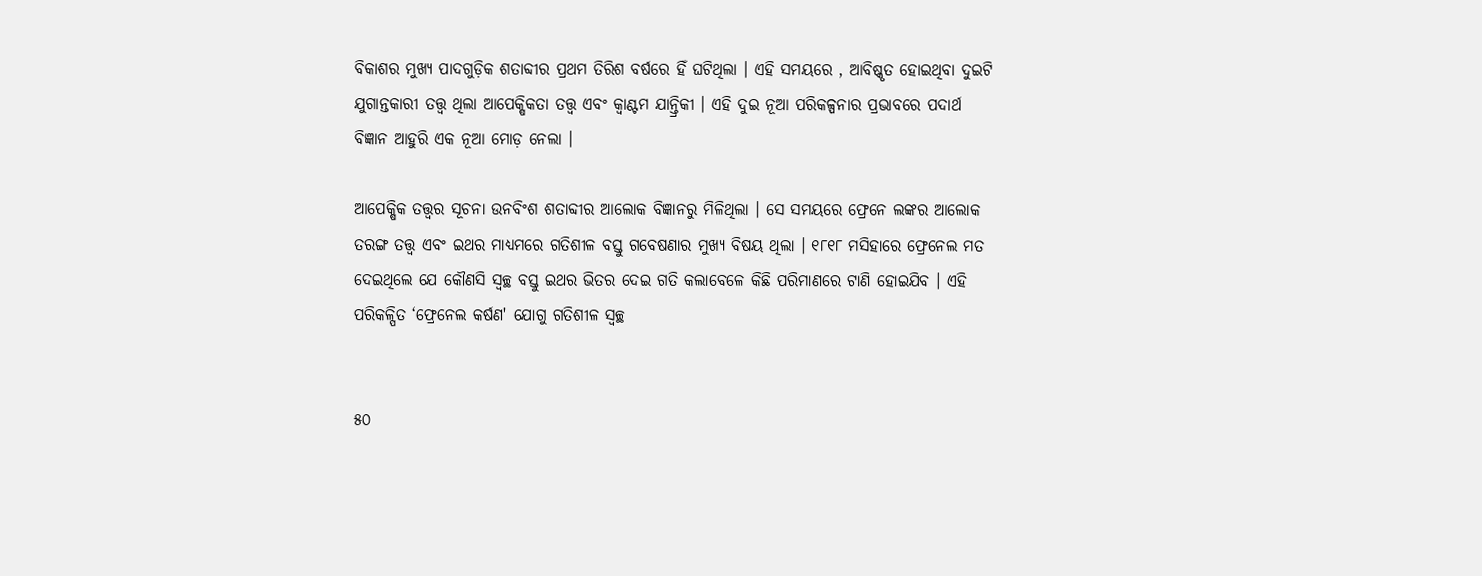ବିକାଶର ମୁଖ୍ୟ ପାଦଗୁଡ଼ିକ ଶତାବ୍ଦୀର ପ୍ରଥମ ତିରିଶ ବର୍ଷରେ ହିଁ ଘଟିଥିଲା । ଏହି ସମୟରେ , ଆବିଷ୍କୃତ ହୋଇଥିବା ଦୁଇଟି ଯୁଗାନ୍ତକାରୀ ତତ୍ତ୍ବ ଥିଲା ଆପେକ୍ଷିକତା ତତ୍ତ୍ବ ଏବଂ କ୍ୱାଣ୍ଟମ ଯାନ୍ତ୍ରିକୀ । ଏହି ଦୁଇ ନୂଆ ପରିକଳ୍ପନାର ପ୍ରଭାବରେ ପଦାର୍ଥ ବିଜ୍ଞାନ ଆହୁରି ଏକ ନୂଆ ମୋଡ଼ ନେଲା ।

ଆପେକ୍ଷିକ ତତ୍ତ୍ବର ସୂଚନା ଉନବିଂଶ ଶତାବ୍ଦୀର ଆଲୋକ ବିଜ୍ଞାନରୁ ମିଳିଥିଲା । ସେ ସମୟରେ ଫ୍ରେନେ ଲଙ୍କର ଆଲୋକ ତରଙ୍ଗ ତତ୍ତ୍ବ ଏବଂ ଇଥର ମାଧ୍ୟମରେ ଗତିଶୀଳ ବସ୍ତୁ ଗବେଷଣାର ମୁଖ୍ୟ ବିଷୟ ଥିଲା । ୧୮୧୮ ମସିହାରେ ଫ୍ରେନେଲ ମତ ଦେଇଥିଲେ ଯେ କୌଣସି ସ୍ୱଚ୍ଛ ବସ୍ତୁ ଇଥର ଭିତର ଦେଇ ଗତି କଲାବେଳେ କିଛି ପରିମାଣରେ ଟାଣି ହୋଇଯିବ । ଏହି ପରିକଳ୍ପିତ ‘ଫ୍ରେନେଲ କର୍ଷଣ' ଯୋଗୁ ଗତିଶୀଳ ସ୍ୱଚ୍ଛ


୫୦